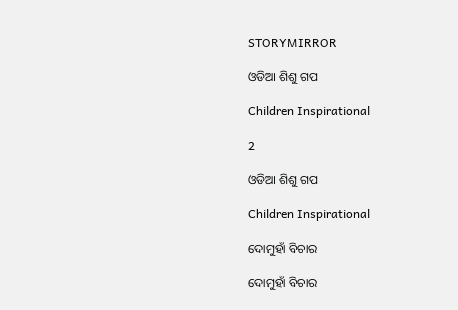STORYMIRROR

ଓଡିଆ ଶିଶୁ ଗପ

Children Inspirational

2

ଓଡିଆ ଶିଶୁ ଗପ

Children Inspirational

ଦୋମୁହାଁ ବିଚାର

ଦୋମୁହାଁ ବିଚାର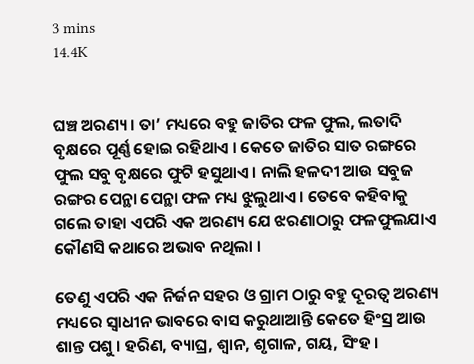3 mins
14.4K


ଘଞ୍ଚ ଅରଣ୍ୟ । ତା’ ମଧ୍ୟରେ ବହୁ ଜାତିର ଫଳ ଫୁଲ, ଲତାଦି ବୃକ୍ଷରେ ପୂର୍ଣ୍ଣ ହୋଇ ରହିଥାଏ । କେତେ ଜାତିର ସାତ ରଙ୍ଗରେ ଫୁଲ ସବୁ ବୃକ୍ଷରେ ଫୁଟି ହସୁଥାଏ । ନାଲି ହଳଦୀ ଆଉ ସବୁଜ ରଙ୍ଗର ପେନ୍ଥା ପେନ୍ଥା ଫଳ ମଧ୍ୟ ଝୁଲୁଥାଏ । ତେବେ କହିବାକୁ ଗଲେ ତାହା ଏପରି ଏକ ଅରଣ୍ୟ ଯେ ଝରଣାଠାରୁ ଫଳଫୁଲଯାଏ କୌଣସି କଥାରେ ଅଭାବ ନଥିଲା ।

ତେଣୁ ଏପରି ଏକ ନିର୍ଜନ ସହର ଓ ଗ୍ରାମ ଠାରୁ ବହୁ ଦୂରତ୍ୱ ଅରଣ୍ୟ ମଧ୍ୟରେ ସ୍ୱାଧୀନ ଭାବରେ ବାସ କରୁଥାଆନ୍ତି କେତେ ହିଂସ୍ର ଆଉ ଶାନ୍ତ ପଶୁ । ହରିଣ, ବ୍ୟାଘ୍ର, ଶ୍ୱାନ, ଶୃଗାଳ, ଗୟ, ସିଂହ ।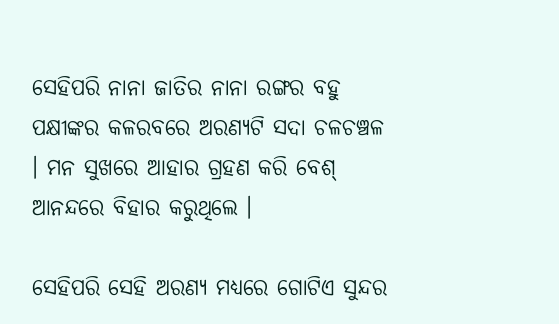ସେହିପରି ନାନା ଜାତିର ନାନା ରଙ୍ଗର ବହୁ ପକ୍ଷୀଙ୍କର କଳରବରେ ଅରଣ୍ୟଟି ସଦା ଚଳଚଞ୍ଚଳ । ମନ ସୁଖରେ ଆହାର ଗ୍ରହଣ କରି ବେଶ୍ ଆନନ୍ଦରେ ବିହାର କରୁଥିଲେ ।

ସେହିପରି ସେହି ଅରଣ୍ୟ ମଧ୍ୟରେ ଗୋଟିଏ ସୁନ୍ଦର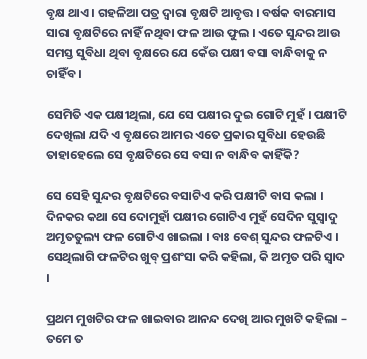ବୃକ୍ଷ ଥାଏ । ଗହଳିଆ ପତ୍ର ଦ୍ୱାରା ବୃକ୍ଷଟି ଆବୃତ୍ତ । ବର୍ଷକ ବାରମାସ ସାରା ବୃକ୍ଷଟିରେ ନାହିଁ ନଥିବା ଫଳ ଆଉ ଫୁଲ । ଏତେ ସୁନ୍ଦର ଆଉ ସମସ୍ତ ସୁବିଧା ଥିବା ବୃକ୍ଷରେ ଯେ କେଁଉ ପକ୍ଷୀ ବସା ବାନ୍ଧିବାକୁ ନ ଚାହିଁବ ।

ସେମିତି ଏକ ପକ୍ଷୀଥିଲା, ଯେ ସେ ପକ୍ଷୀର ଦୁଇ ଗୋଟି ମୁହଁ । ପକ୍ଷୀଟି ଦେଖିଲା ଯଦି ଏ ବୃକ୍ଷରେ ଆମର ଏତେ ପ୍ରକାର ସୁବିଧା ହେଉଛି ତାହାହେଲେ ସେ ବୃକ୍ଷଟିରେ ସେ ବସା ନ ବାନ୍ଧିବ କାହିଁକି?

ସେ ସେହି ସୁନ୍ଦର ବୃକ୍ଷଟିରେ ବସାଟିଏ କରି ପକ୍ଷୀଟି ବାସ କଲା । ଦିନକର କଥା ସେ ଦୋମୁହାଁ ପକ୍ଷୀର ଗୋଟିଏ ମୁହଁ ସେଦିନ ସୁସ୍ୱାଦୁ ଅମୃତତୁଲ୍ୟ ଫଳ ଗୋଟିଏ ଖାଇଲା । ବାଃ ବେଶ୍ ସୁନ୍ଦର ଫଳଟିଏ । ସେଥିଲାଗି ଫଳଟିର ଖୁବ୍ ପ୍ରଶଂସା କରି କହିଲା, କି ଅମୃତ ପରି ସ୍ୱାଦ ।

ପ୍ରଥମ ମୁଖଟିର ଫଳ ଖାଇବାର ଆନନ୍ଦ ଦେଖି ଆର ମୁଖଟି କହିଲା – ତମେ ତ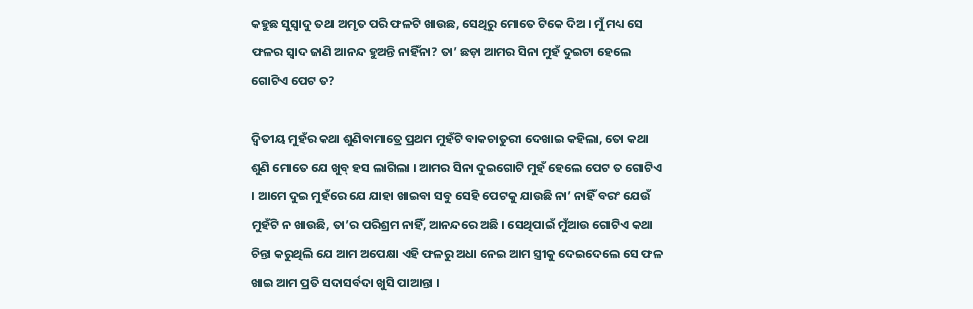କହୁଛ ସୁସ୍ୱାଦୁ ତଥା ଅମୃତ ପରି ଫଳଟି ଖାଉଛ, ସେଥିରୁ ମୋତେ ଟିକେ ଦିଅ । ମୁଁ ମଧ୍ୟ ସେ ଫଳର ସ୍ୱାଦ ଜାଣି ଆନନ୍ଦ ହୁଅନ୍ତି ନାହିଁନା? ତା’ ଛଡ଼ା ଆମର ସିନା ମୁହଁ ଦୁଇଟା ହେଲେ ଗୋଟିଏ ପେଟ ତ?

ଦ୍ୱିତୀୟ ମୁହଁର କଥା ଶୁଣିବାମାତ୍ରେ ପ୍ରଥମ ମୁହଁଟି ବାକଚାତୁରୀ ଦେଖାଇ କହିଲା, ତୋ କଥା ଶୁଣି ମୋତେ ଯେ ଖୁବ୍ ହସ ଲାଗିଲା । ଆମର ସିନା ଦୁଇଗୋଟି ମୁହଁ ହେଲେ ପେଟ ତ ଗୋଟିଏ । ଆମେ ଦୁଇ ମୁହଁରେ ଯେ ଯାହା ଖାଇବା ସବୁ ସେହି ପେଟକୁ ଯାଉଛି ନା’ ନାହିଁ ବରଂ ଯେଉଁ ମୁହଁଟି ନ ଖାଉଛି, ତା’ର ପରିଶ୍ରମ ନାହିଁ, ଆନନ୍ଦରେ ଅଛି । ସେଥିପାଇଁ ମୁଁଆଉ ଗୋଟିଏ କଥା ଚିନ୍ତା କରୁଥିଲି ଯେ ଆମ ଅପେକ୍ଷା ଏହି ଫଳରୁ ଅଧା ନେଇ ଆମ ସ୍ତ୍ରୀକୁ ଦେଇଦେଲେ ସେ ଫଳ ଖାଇ ଆମ ପ୍ରତି ସଦାସର୍ବଦା ଖୁସି ପାଆନ୍ତା ।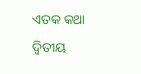ଏତକ କଥା ଦ୍ୱିତୀୟ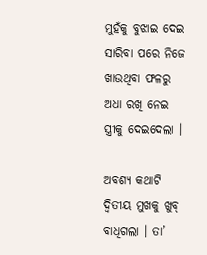ମୁହଁକୁ ବୁଝାଇ ଦେଇ ସାରିବା ପରେ ନିଜେ ଖାଉଥିବା ଫଳରୁ ଅଧା ରଖି ନେଇ ସ୍ତ୍ରୀକୁ ଦେଇଦେଲା ।

ଅବଶ୍ୟ କଥାଟି ଦ୍ୱିତୀୟ ମୁଖକୁ ଖୁବ୍ ବାଧିଗଲା । ତା’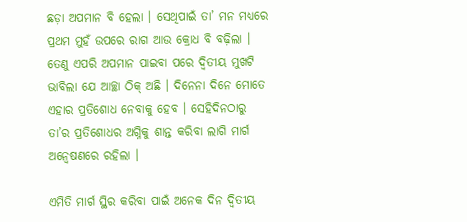ଛଡ଼ା ଅପମାନ ବି ହେଲା । ସେଥିପାଇଁ ତା’ ମନ ମଧ୍ୟରେ ପ୍ରଥମ ମୁହଁ ଉପରେ ରାଗ ଆଉ କ୍ରୋଧ ବି ବଢ଼ିଲା । ତେଣୁ ଏପରି ଅପମାନ ପାଇବା ପରେ ଦ୍ୱିତୀୟ ମୁଖଟି ଭାବିଲା ଯେ ଆଚ୍ଛା ଠିକ୍ ଅଛି । ଦିନେନା ଦିନେ ମୋତେ ଏହାର ପ୍ରତିଶୋଧ ନେବାକୁ ହେବ । ସେହିଦିନଠାରୁ ତା’ର ପ୍ରତିଶୋଧର ଅଗ୍ନିକୁ ଶାନ୍ତ କରିବା ଲାଗି ମାର୍ଗ ଅନ୍ୱେଷଣରେ ରହିଲା ।

ଏମିତି ମାର୍ଗ ସ୍ଥିର କରିବା ପାଇଁ ଅନେକ ଦିନ ଦ୍ୱିତୀୟ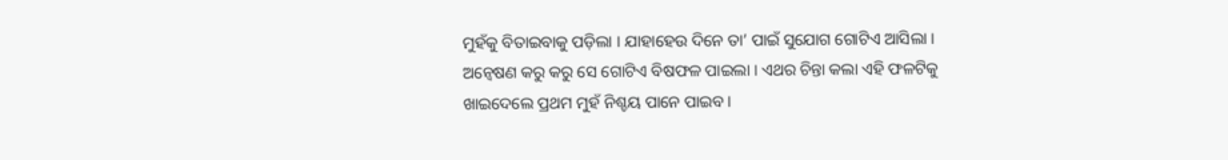ମୁହଁକୁ ବିତାଇବାକୁ ପଡ଼ିଲା । ଯାହାହେଉ ଦିନେ ତା’ ପାଇଁ ସୁଯୋଗ ଗୋଟିଏ ଆସିଲା । ଅନ୍ୱେଷଣ କରୁ କରୁ ସେ ଗୋଟିଏ ବିଷଫଳ ପାଇଲା । ଏଥର ଚିନ୍ତା କଲା ଏହି ଫଳଟିକୁ ଖାଇଦେଲେ ପ୍ରଥମ ମୁହଁ ନିଶ୍ଚୟ ପାନେ ପାଇବ ।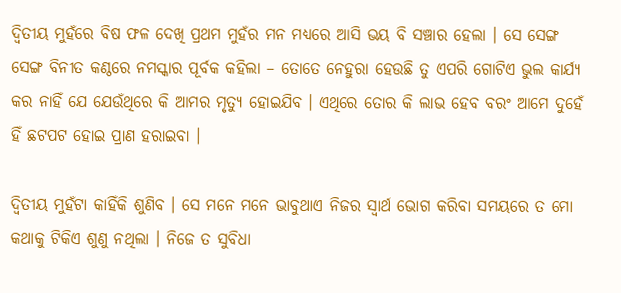ଦ୍ୱିତୀୟ ମୁହଁରେ ବିଷ ଫଳ ଦେଖି ପ୍ରଥମ ମୁହଁର ମନ ମଧ୍ୟରେ ଆସି ଭୟ ବି ସଞ୍ଚାର ହେଲା । ସେ ସେଙ୍ଗ ସେଙ୍ଗ ବିନୀତ କଣ୍ଠରେ ନମସ୍କାର ପୂର୍ବକ କହିଲା – ତୋତେ ନେହୁରା ହେଉଛି ତୁ ଏପରି ଗୋଟିଏ ଭୁଲ କାର୍ଯ୍ୟ କର ନାହିଁ ଯେ ଯେଉଁଥିରେ କି ଆମର ମୃତ୍ୟୁ ହୋଇଯିବ । ଏଥିରେ ତୋର କି ଲାଭ ହେବ ବରଂ ଆମେ ଦୁହେଁ ହିଁ ଛଟପଟ ହୋଇ ପ୍ରାଣ ହରାଇବା ।

ଦ୍ୱିତୀୟ ମୁହଁଟା କାହିଁକି ଶୁଣିବ । ସେ ମନେ ମନେ ଭାବୁଥାଏ ନିଜର ସ୍ୱାର୍ଥ ଭୋଗ କରିବା ସମୟରେ ତ ମୋ କଥାକୁ ଟିକିଏ ଶୁଣୁ ନଥିଲା । ନିଜେ ତ ସୁବିଧା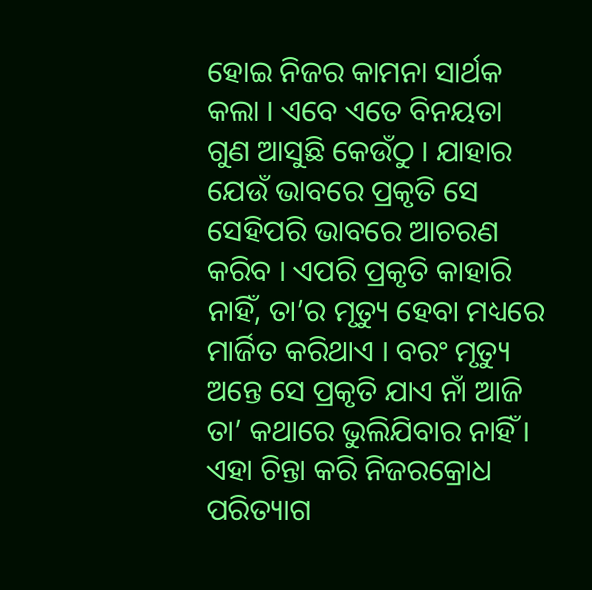ହୋଇ ନିଜର କାମନା ସାର୍ଥକ କଲା । ଏବେ ଏତେ ବିନୟତା ଗୁଣ ଆସୁଛି କେଉଁଠୁ । ଯାହାର ଯେଉଁ ଭାବରେ ପ୍ରକୃତି ସେ ସେହିପରି ଭାବରେ ଆଚରଣ କରିବ । ଏପରି ପ୍ରକୃତି କାହାରି ନାହିଁ, ତା’ର ମୃତ୍ୟୁ ହେବା ମଧ୍ୟରେ ମାର୍ଜିତ କରିଥାଏ । ବରଂ ମୃତ୍ୟୁ ଅନ୍ତେ ସେ ପ୍ରକୃତି ଯାଏ ନାଁ ଆଜି ତା’ କଥାରେ ଭୁଲିଯିବାର ନାହିଁ । ଏହା ଚିନ୍ତା କରି ନିଜରକ୍ରୋଧ ପରିତ୍ୟାଗ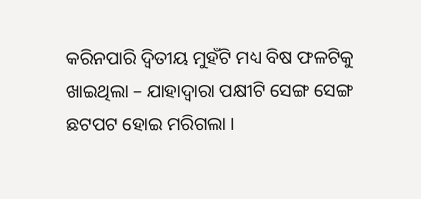କରିନପାରି ଦ୍ୱିତୀୟ ମୁହଁଟି ମଧ୍ୟ ବିଷ ଫଳଟିକୁ ଖାଇଥିଲା – ଯାହାଦ୍ୱାରା ପକ୍ଷୀଟି ସେଙ୍ଗ ସେଙ୍ଗ ଛଟପଟ ହୋଇ ମରିଗଲା ।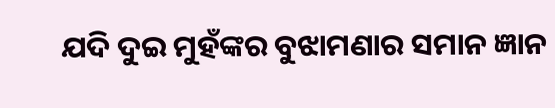ଯଦି ଦୁଇ ମୁହଁଙ୍କର ବୁଝାମଣାର ସମାନ ଜ୍ଞାନ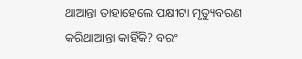ଥାଆନ୍ତା ତାହାହେଲେ ପକ୍ଷୀଟା ମୃତ୍ୟୁବରଣ କରିଥାଆନ୍ତା କାହିଁକି? ବରଂ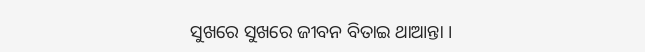ସୁଖରେ ସୁଖରେ ଜୀବନ ବିତାଇ ଥାଆନ୍ତା ।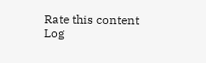Rate this content
Log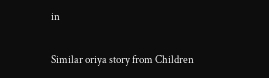in

Similar oriya story from Children